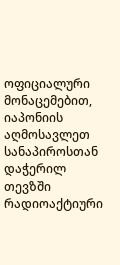ოფიციალური მონაცემებით, იაპონიის აღმოსავლეთ სანაპიროსთან დაჭერილ თევზში რადიოაქტიური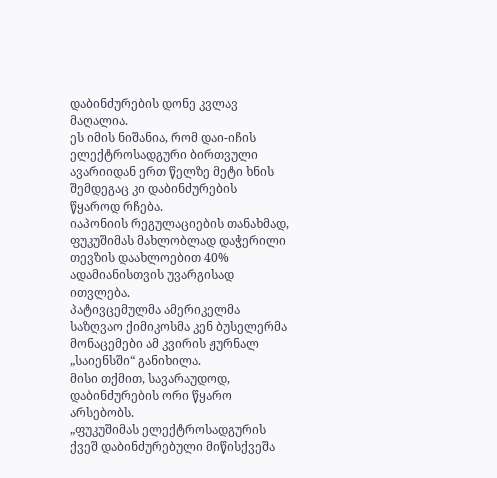დაბინძურების დონე კვლავ მაღალია.
ეს იმის ნიშანია, რომ დაი-იჩის ელექტროსადგური ბირთვული ავარიიდან ერთ წელზე მეტი ხნის შემდეგაც კი დაბინძურების წყაროდ რჩება.
იაპონიის რეგულაციების თანახმად, ფუკუშიმას მახლობლად დაჭერილი თევზის დაახლოებით 40% ადამიანისთვის უვარგისად ითვლება.
პატივცემულმა ამერიკელმა საზღვაო ქიმიკოსმა კენ ბუსელერმა მონაცემები ამ კვირის ჟურნალ „საიენსში“ განიხილა.
მისი თქმით, სავარაუდოდ, დაბინძურების ორი წყარო არსებობს.
„ფუკუშიმას ელექტროსადგურის ქვეშ დაბინძურებული მიწისქვეშა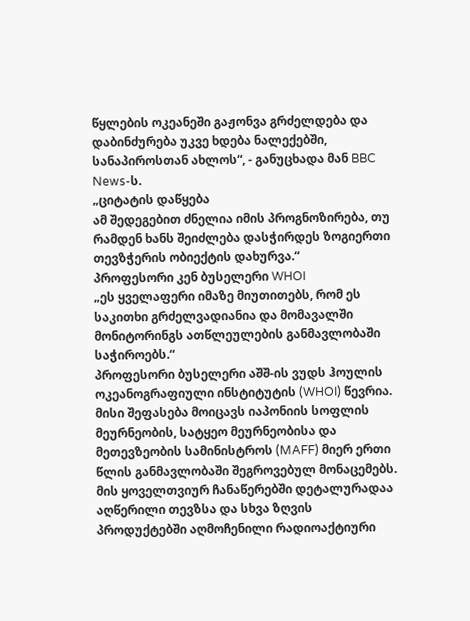წყლების ოკეანეში გაჟონვა გრძელდება და დაბინძურება უკვე ხდება ნალექებში, სანაპიროსთან ახლოს“, - განუცხადა მან BBC News-ს.
„ციტატის დაწყება
ამ შედეგებით ძნელია იმის პროგნოზირება, თუ რამდენ ხანს შეიძლება დასჭირდეს ზოგიერთი თევზჭერის ობიექტის დახურვა.“
პროფესორი კენ ბუსელერი WHOI
„ეს ყველაფერი იმაზე მიუთითებს, რომ ეს საკითხი გრძელვადიანია და მომავალში მონიტორინგს ათწლეულების განმავლობაში საჭიროებს.“
პროფესორი ბუსელერი აშშ-ის ვუდს ჰოულის ოკეანოგრაფიული ინსტიტუტის (WHOI) წევრია.
მისი შეფასება მოიცავს იაპონიის სოფლის მეურნეობის, სატყეო მეურნეობისა და მეთევზეობის სამინისტროს (MAFF) მიერ ერთი წლის განმავლობაში შეგროვებულ მონაცემებს.
მის ყოველთვიურ ჩანაწერებში დეტალურადაა აღწერილი თევზსა და სხვა ზღვის პროდუქტებში აღმოჩენილი რადიოაქტიური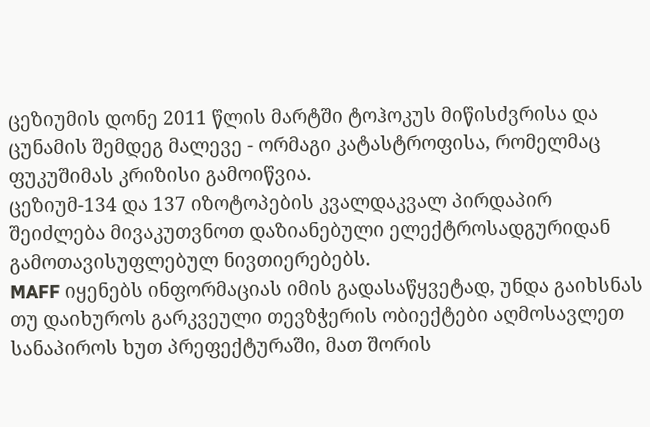ცეზიუმის დონე 2011 წლის მარტში ტოჰოკუს მიწისძვრისა და ცუნამის შემდეგ მალევე - ორმაგი კატასტროფისა, რომელმაც ფუკუშიმას კრიზისი გამოიწვია.
ცეზიუმ-134 და 137 იზოტოპების კვალდაკვალ პირდაპირ შეიძლება მივაკუთვნოთ დაზიანებული ელექტროსადგურიდან გამოთავისუფლებულ ნივთიერებებს.
MAFF იყენებს ინფორმაციას იმის გადასაწყვეტად, უნდა გაიხსნას თუ დაიხუროს გარკვეული თევზჭერის ობიექტები აღმოსავლეთ სანაპიროს ხუთ პრეფექტურაში, მათ შორის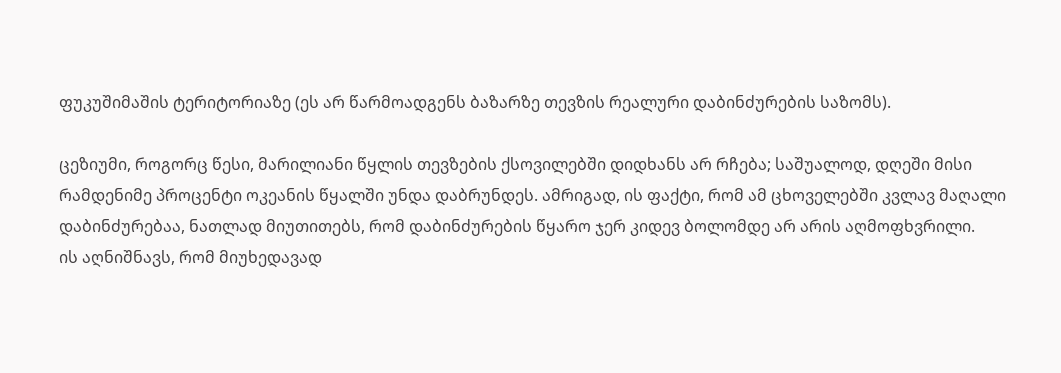ფუკუშიმაშის ტერიტორიაზე (ეს არ წარმოადგენს ბაზარზე თევზის რეალური დაბინძურების საზომს).

ცეზიუმი, როგორც წესი, მარილიანი წყლის თევზების ქსოვილებში დიდხანს არ რჩება; საშუალოდ, დღეში მისი რამდენიმე პროცენტი ოკეანის წყალში უნდა დაბრუნდეს. ამრიგად, ის ფაქტი, რომ ამ ცხოველებში კვლავ მაღალი დაბინძურებაა, ნათლად მიუთითებს, რომ დაბინძურების წყარო ჯერ კიდევ ბოლომდე არ არის აღმოფხვრილი.
ის აღნიშნავს, რომ მიუხედავად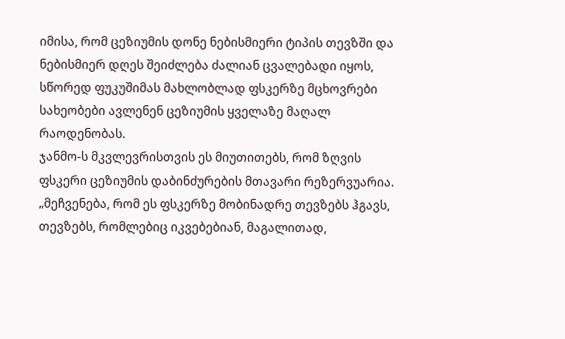იმისა, რომ ცეზიუმის დონე ნებისმიერი ტიპის თევზში და ნებისმიერ დღეს შეიძლება ძალიან ცვალებადი იყოს, სწორედ ფუკუშიმას მახლობლად ფსკერზე მცხოვრები სახეობები ავლენენ ცეზიუმის ყველაზე მაღალ რაოდენობას.
ჯანმო-ს მკვლევრისთვის ეს მიუთითებს, რომ ზღვის ფსკერი ცეზიუმის დაბინძურების მთავარი რეზერვუარია.
„მეჩვენება, რომ ეს ფსკერზე მობინადრე თევზებს ჰგავს, თევზებს, რომლებიც იკვებებიან, მაგალითად,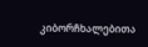კიბორჩხალებითა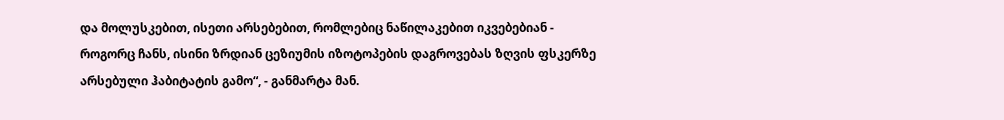და მოლუსკებით, ისეთი არსებებით, რომლებიც ნაწილაკებით იკვებებიან - როგორც ჩანს, ისინი ზრდიან ცეზიუმის იზოტოპების დაგროვებას ზღვის ფსკერზე არსებული ჰაბიტატის გამო“, - განმარტა მან.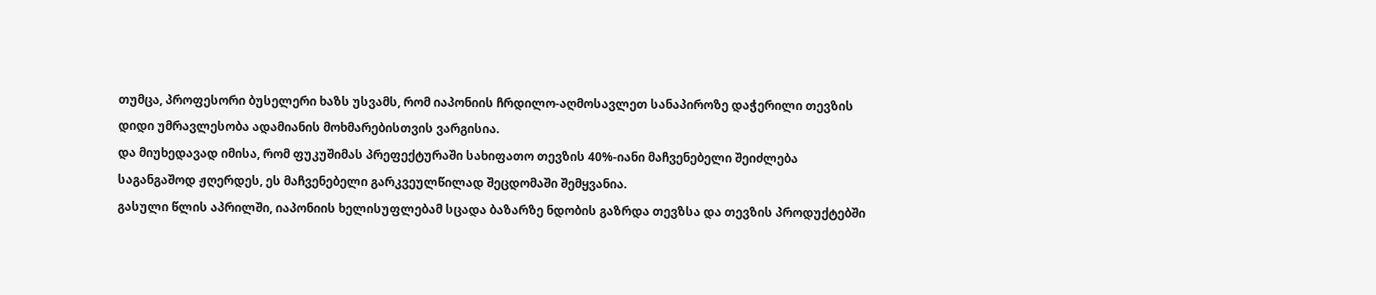თუმცა, პროფესორი ბუსელერი ხაზს უსვამს, რომ იაპონიის ჩრდილო-აღმოსავლეთ სანაპიროზე დაჭერილი თევზის დიდი უმრავლესობა ადამიანის მოხმარებისთვის ვარგისია.
და მიუხედავად იმისა, რომ ფუკუშიმას პრეფექტურაში სახიფათო თევზის 40%-იანი მაჩვენებელი შეიძლება საგანგაშოდ ჟღერდეს, ეს მაჩვენებელი გარკვეულწილად შეცდომაში შემყვანია.
გასული წლის აპრილში, იაპონიის ხელისუფლებამ სცადა ბაზარზე ნდობის გაზრდა თევზსა და თევზის პროდუქტებში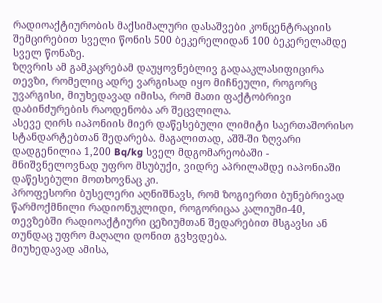რადიოაქტიურობის მაქსიმალური დასაშვები კონცენტრაციის შემცირებით სველი წონის 500 ბეკერელიდან 100 ბეკერელამდე სველ წონაზე.
ზღვრის ამ გამკაცრებამ დაუყოვნებლივ გადააკლასიფიცირა თევზი, რომელიც ადრე ვარგისად იყო მიჩნეული, როგორც უვარგისი, მიუხედავად იმისა, რომ მათი ფაქტობრივი დაბინძურების რაოდენობა არ შეცვლილა.
ასევე ღირს იაპონიის მიერ დაწესებული ლიმიტი საერთაშორისო სტანდარტებთან შედარება. მაგალითად, აშშ-ში ზღვარი დადგენილია 1,200 Bq/kg სველ მდგომარეობაში - მნიშვნელოვნად უფრო მსუბუქი, ვიდრე აპრილამდე იაპონიაში დაწესებული მოთხოვნაც კი.
პროფესორი ბუსელერი აღნიშნავს, რომ ზოგიერთი ბუნებრივად წარმოქმნილი რადიონუკლიდი, როგორიცაა კალიუმი-40, თევზებში რადიოაქტიური ცეზიუმთან შედარებით მსგავსი ან თუნდაც უფრო მაღალი დონით გვხვდება.
მიუხედავად ამისა,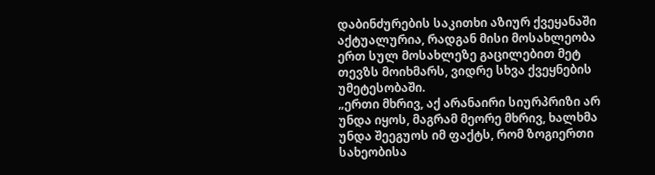დაბინძურების საკითხი აზიურ ქვეყანაში აქტუალურია, რადგან მისი მოსახლეობა ერთ სულ მოსახლეზე გაცილებით მეტ თევზს მოიხმარს, ვიდრე სხვა ქვეყნების უმეტესობაში.
„ერთი მხრივ, აქ არანაირი სიურპრიზი არ უნდა იყოს, მაგრამ მეორე მხრივ, ხალხმა უნდა შეეგუოს იმ ფაქტს, რომ ზოგიერთი სახეობისა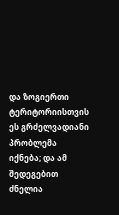და ზოგიერთი ტერიტორიისთვის ეს გრძელვადიანი პრობლემა იქნება; და ამ შედეგებით ძნელია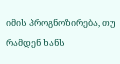იმის პროგნოზირება, თუ რამდენ ხანს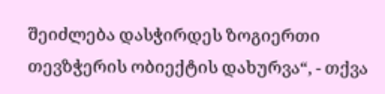შეიძლება დასჭირდეს ზოგიერთი თევზჭერის ობიექტის დახურვა“, - თქვა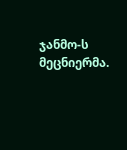ჯანმო-ს მეცნიერმა.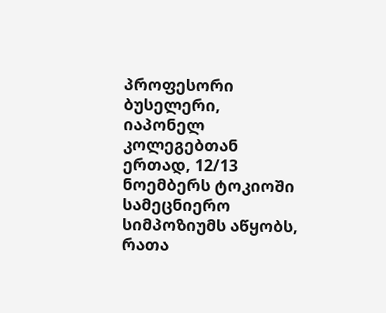პროფესორი ბუსელერი, იაპონელ კოლეგებთან ერთად, 12/13 ნოემბერს ტოკიოში სამეცნიერო სიმპოზიუმს აწყობს, რათა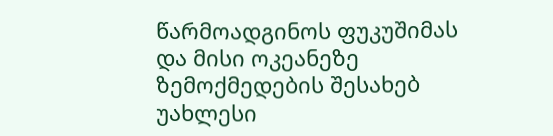წარმოადგინოს ფუკუშიმას და მისი ოკეანეზე ზემოქმედების შესახებ უახლესი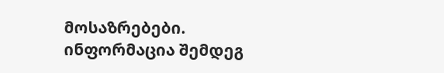მოსაზრებები. ინფორმაცია შემდეგ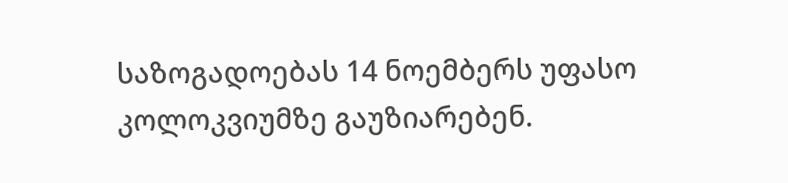საზოგადოებას 14 ნოემბერს უფასო კოლოკვიუმზე გაუზიარებენ.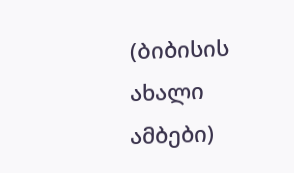(Ბიბისის ახალი ამბები)